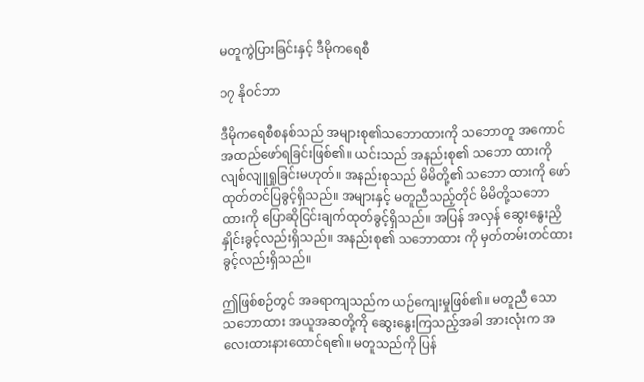မတူကွဲပြားခြင်းနှင့် ဒီမိုကရေစီ

၁၇ နိုဝင်ဘာ

ဒီမိုကရေစီစနစ်သည် အများစု၏သဘောထားကို သဘောတူ အကောင်အထည်ဖော်ရခြင်းဖြစ်၏။ ယင်းသည် အနည်းစု၏ သဘော ထားကို လျစ်လျူရှုခြင်းမဟုတ်။ အနည်းစုသည် မိမိတို့၏ သဘော ထားကို ဖော်ထုတ်တင်ပြခွင့်ရှိသည်။ အများနှင့် မတူညီသည့်တိုင် မိမိတို့သဘောထားကို ပြောဆိုငြင်းချက်ထုတ်ခွင့်ရှိသည်။ အပြန် အလှန် ဆွေးနွေးညှိနှိုင်းခွင့်လည်းရှိသည်။ အနည်းစု၏ သဘောထား ကို မှတ်တမ်းတင်ထားခွင့်လည်းရှိသည်။

ဤဖြစ်စဉ်တွင် အခရာကျသည်က ယဉ်ကျေးမှုဖြစ်၏။ မတူညီ သော သဘောထား အယူအဆတို့ကို ဆွေးနွေးကြသည့်အခါ အားလုံးက အလေးထားနားထောင်ရ၏။ မတူသည်ကို ပြန်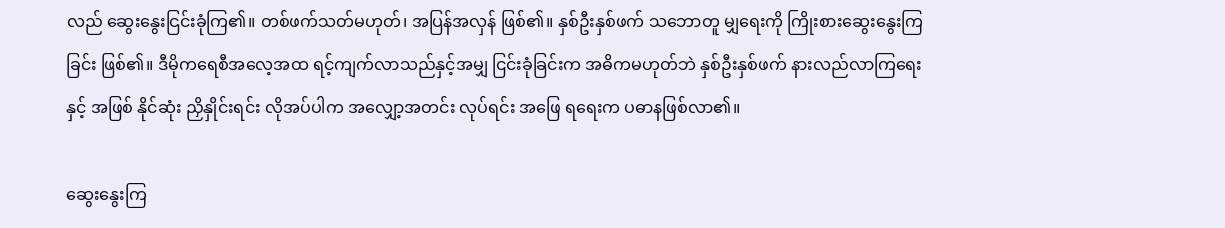လည် ဆွေးနွေးငြင်းခုံကြ၏။ တစ်ဖက်သတ်မဟုတ်၊ အပြန်အလှန် ဖြစ်၏။ နှစ်ဦးနှစ်ဖက် သဘောတူ မျှရေးကို ကြိုးစားဆွေးနွေးကြခြင်း ဖြစ်၏။ ဒီမိုကရေစီအလေ့အထ ရင့်ကျက်လာသည်နှင့်အမျှ ငြင်းခုံခြင်းက အဓိကမဟုတ်ဘဲ နှစ်ဦးနှစ်ဖက် နားလည်လာကြရေးနှင့် အဖြစ် နိုင်ဆုံး ညှိနှိုင်းရင်း လိုအပ်ပါက အလျှော့အတင်း လုပ်ရင်း အဖြေ ရရေးက ပဓာနဖြစ်လာ၏။

ဆွေးနွေးကြ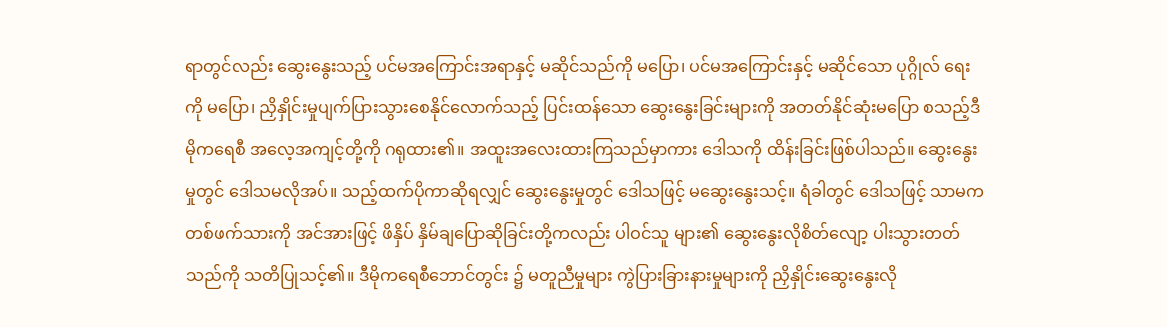ရာတွင်လည်း ဆွေးနွေးသည့် ပင်မအကြောင်းအရာနှင့် မဆိုင်သည်ကို မပြော၊ ပင်မအကြောင်းနှင့် မဆိုင်သော ပုဂ္ဂိုလ် ရေးကို မပြော၊ ညှိနှိုင်းမှုပျက်ပြားသွားစေနိုင်လောက်သည့် ပြင်းထန်သော ဆွေးနွေးခြင်းများကို အတတ်နိုင်ဆုံးမပြော စသည့်ဒီမိုကရေစီ အလေ့အကျင့်တို့ကို ဂရုထား၏။ အထူးအလေးထားကြသည်မှာကား ဒေါသကို ထိန်းခြင်းဖြစ်ပါသည်။ ဆွေးနွေးမှုတွင် ဒေါသမလိုအပ်။ သည့်ထက်ပိုကာဆိုရလျှင် ဆွေးနွေးမှုတွင် ဒေါသဖြင့် မဆွေးနွေးသင့်။ ရံခါတွင် ဒေါသဖြင့် သာမက တစ်ဖက်သားကို အင်အားဖြင့် ဖိနှိပ် နှိမ်ချပြောဆိုခြင်းတို့ကလည်း ပါဝင်သူ များ၏ ဆွေးနွေးလိုစိတ်လျော့ ပါးသွားတတ်သည်ကို သတိပြုသင့်၏။ ဒီမိုကရေစီဘောင်တွင်း ၌ မတူညီမှုများ ကွဲပြားခြားနားမှုများကို ညှိနှိုင်းဆွေးနွေးလို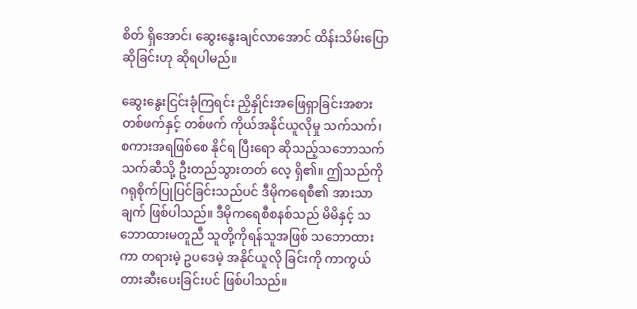စိတ် ရှိအောင်၊ ဆွေးနွေးချင်လာအောင် ထိန်းသိမ်းပြောဆိုခြင်းဟု ဆိုရပါမည်။

ဆွေးနွေးငြင်းခုံကြရင်း ညှိနှိုင်းအဖြေရှာခြင်းအစား တစ်ဖက်နှင့် တစ်ဖက် ကိုယ်အနိုင်ယူလိုမှု သက်သက်၊ စကားအရဖြစ်စေ နိုင်ရ ပြီးရော ဆိုသည့်သဘောသက်သက်ဆီသို့ ဦးတည်သွားတတ် လေ့ ရှိ၏။ ဤသည်ကို ဂရုစိုက်ပြုပြင်ခြင်းသည်ပင် ဒီမိုကရေစီ၏ အားသာ ချက် ဖြစ်ပါသည်။ ဒီမိုကရေစီစနစ်သည် မိမိနှင့် သဘောထားမတူညီ သူတို့ကိုရန်သူအဖြစ် သဘောထားကာ တရားမဲ့ ဥပဒေမဲ့ အနိုင်ယူလို ခြင်းကို ကာကွယ်တားဆီးပေးခြင်းပင် ဖြစ်ပါသည်။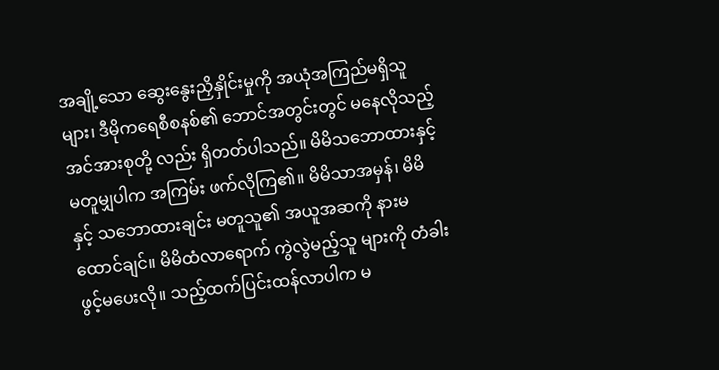အချို့သော ဆွေးနွေးညှိနှိုင်းမှုကို အယုံအကြည်မရှိသူများ၊ ဒီမိုကရေစီစနစ်၏ ဘောင်အတွင်းတွင် မနေလိုသည့် အင်အားစုတို့ လည်း ရှိတတ်ပါသည်။ မိမိသဘောထားနှင့် မတူမျှပါက အကြမ်း ဖက်လိုကြ၏။ မိမိသာအမှန်၊ မိမိနှင့် သဘောထားချင်း မတူသူ၏ အယူအဆကို နားမထောင်ချင်။ မိမိထံလာရောက် ကွဲလွဲမည့်သူ များကို တံခါးဖွင့်မပေးလို။ သည့်ထက်ပြင်းထန်လာပါက မ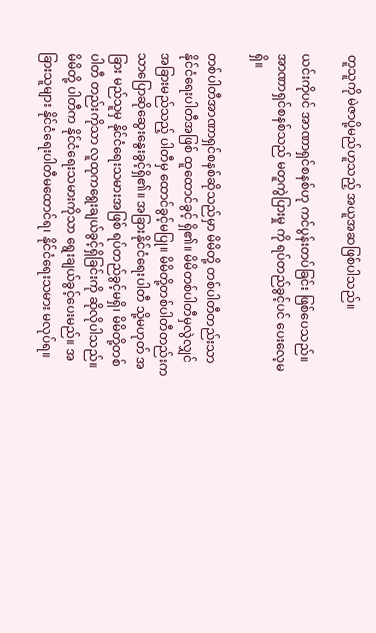တူသူကို မဲဇာပို့မည်ဟူသည့် အယူအဆဖြစ်ပါသည်။

ယင်းကိုပင် အာဏာရှင်စနစ်ဟု ကင်ပွန်းတပ်ခြင်း ဖြစ်ပေသည်။ အာဏာရှင်စနစ်သည် မတူကွဲပြားမှု ကို ရပ်တည်ခွင့်ပင် ပေးလေ့မရှိ။

တစ်ပါတီအာဏာရှင်စနစ်ဆိုသည်မှာ မိမိတို့ တစ်ပါတီတည်းသာ နိုင်ငံရေးပါတီအဖြစ် ထူထောင်ခွင့် ရှိ၏။ မိမိတစ်ပါတီမှလွဲလျှင် အခြားမည်သည့် ပါတီမှ ထောင်ခွင့်မပြု။ မိမိတို့တစ်ပါတီတည်းက သာပြောဆိုဆွေးနွေးခွင့်ရှိ၏။ အခြားနိုင်ငံရေးပါတီ သို့မဟုတ် အခြား မည်သူမှ နိုင်ငံရေးသမားအဖြစ် ရပ်တည်ခွင့်မရှိ၊ မိမိတို့တစ်ပါတီ တည်းကိုသာ လူထုကရွေးချယ်ခွင့်ရှိခြင်းကို ဆိုလိုပါသည်။ မိမိတို့ ပါတီက နိုင်ငံရေးသမားကိုသာ ရွေးချယ်ခွင့်ပေးမည်။ အခြားသူများ နိုင်ငံရေးပါတီမထောင်ရ၊ နိုင်ငံရေးသမား မလုပ်ရ။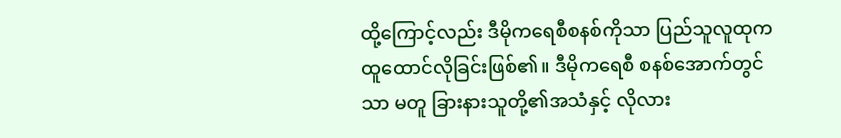ထို့ကြောင့်လည်း ဒီမိုကရေစီစနစ်ကိုသာ ပြည်သူလူထုက ထူထောင်လိုခြင်းဖြစ်၏။ ဒီမိုကရေစီ စနစ်အောက်တွင်သာ မတူ ခြားနားသူတို့၏အသံနှင့် လိုလား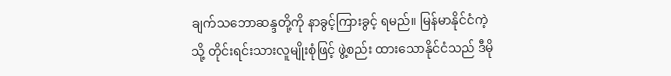ချက်သဘောဆန္ဒတို့ကို နာခွင့်ကြားခွင့် ရမည်။ မြန်မာနိုင်ငံကဲ့သို့ တိုင်းရင်းသားလူမျိုးစုံဖြင့် ဖွဲ့စည်း ထားသောနိုင်ငံသည် ဒီမို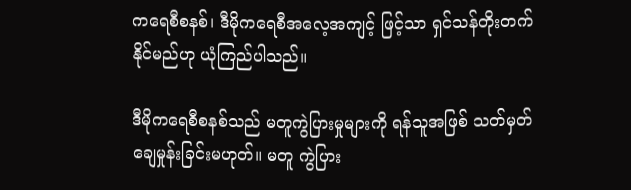ကရေစီစနစ်၊ ဒီမိုကရေစီအလေ့အကျင့် ဖြင့်သာ ရှင်သန်တိုးတက်နိုင်မည်ဟု ယုံကြည်ပါသည်။

ဒီမိုကရေစီစနစ်သည် မတူကွဲပြားမှုများကို ရန်သူအဖြစ် သတ်မှတ်ချေမှုန်းခြင်းမဟုတ်။ မတူ ကွဲပြား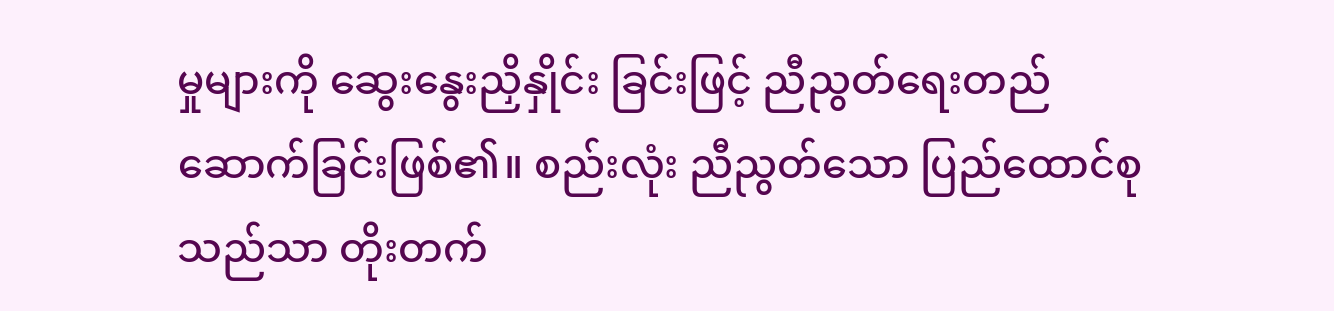မှုများကို ဆွေးနွေးညှိနှိုင်း ခြင်းဖြင့် ညီညွတ်ရေးတည်ဆောက်ခြင်းဖြစ်၏။ စည်းလုံး ညီညွတ်သော ပြည်ထောင်စုသည်သာ တိုးတက်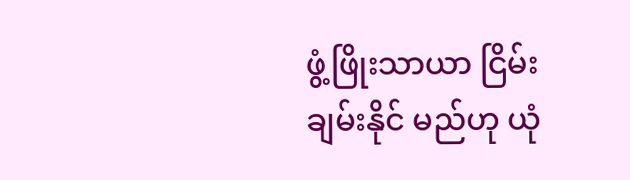ဖွံ့ဖြိုးသာယာ ငြိမ်းချမ်းနိုင် မည်ဟု ယုံ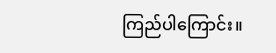ကြည်ပါကြောင်း။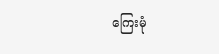ကြေးမုံ